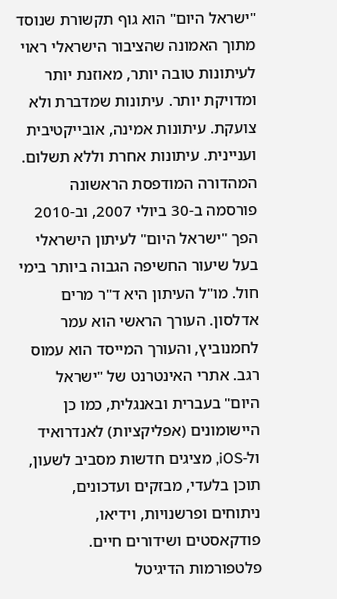"ישראל היום" הוא גוף תקשורת שנוסד מתוך האמונה שהציבור הישראלי ראוי לעיתונות טובה יותר, מאוזנת יותר ומדויקת יותר. עיתונות שמדברת ולא צועקת. עיתונות אמינה, אובייקטיבית ועניינית. עיתונות אחרת וללא תשלום. המהדורה המודפסת הראשונה פורסמה ב-30 ביולי 2007, וב-2010 הפך "ישראל היום" לעיתון הישראלי בעל שיעור החשיפה הגבוה ביותר בימי חול. מו"ל העיתון היא ד"ר מרים אדלסון. העורך הראשי הוא עמר לחמנוביץ, והעורך המייסד הוא עמוס רגב. אתרי האינטרנט של "ישראל היום" בעברית ובאנגלית, כמו כן היישומונים (אפליקציות) לאנדרואיד ול-iOS, מציגים חדשות מסביב לשעון, תוכן בלעדי, מבזקים ועדכונים, ניתוחים ופרשנויות, וידיאו, פודקאסטים ושידורים חיים. פלטפורמות הדיגיטל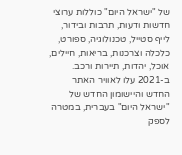של "ישראל היום" כוללות ערוצי חדשות ודעות, תרבות ובידור, לייף סטייל, טכנולוגיה, ספורט, כלכלה וצרכנות, בריאות, חיילים, אוכל, יהדות, תיירות ורכב. ב-2021 עלו לאוויר האתר החדש והיישומון החדש של "ישראל היום" בעברית, במטרה לספק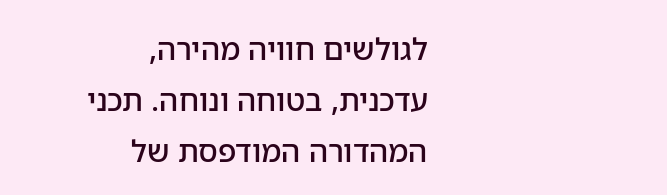לגולשים חוויה מהירה, עדכנית, בטוחה ונוחה. תכני המהדורה המודפסת של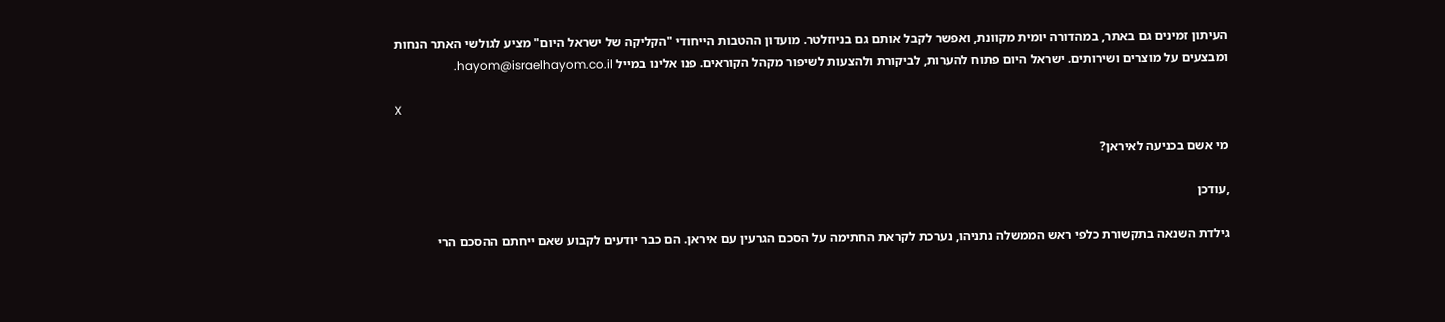העיתון זמינים גם באתר, במהדורה יומית מקוונת, ואפשר לקבל אותם גם בניוזלטר. מועדון ההטבות הייחודי "הקליקה של ישראל היום" מציע לגולשי האתר הנחות ומבצעים על מוצרים ושירותים. ישראל היום פתוח להערות, לביקורת ולהצעות לשיפור מקהל הקוראים. פנו אלינו במייל hayom@israelhayom.co.il.

X

מי אשם בכניעה לאיראן?

,עודכן

גילדת השנאה בתקשורת כלפי ראש הממשלה נתניהו, נערכת לקראת החתימה על הסכם הגרעין עם איראן. הם כבר יודעים לקבוע שאם ייחתם ההסכם הרי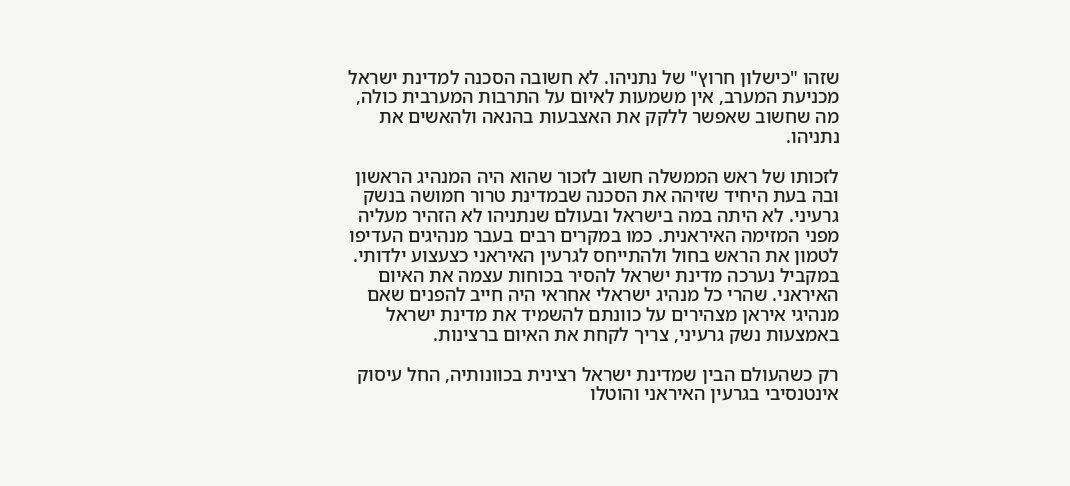שזהו "כישלון חרוץ" של נתניהו. לא חשובה הסכנה למדינת ישראל מכניעת המערב, אין משמעות לאיום על התרבות המערבית כולה, מה שחשוב שאפשר ללקק את האצבעות בהנאה ולהאשים את נתניהו.

לזכותו של ראש הממשלה חשוב לזכור שהוא היה המנהיג הראשון ובה בעת היחיד שזיהה את הסכנה שבמדינת טרור חמושה בנשק גרעיני. לא היתה במה בישראל ובעולם שנתניהו לא הזהיר מעליה מפני המזימה האיראנית. כמו במקרים רבים בעבר מנהיגים העדיפו לטמון את הראש בחול ולהתייחס לגרעין האיראני כצעצוע ילדותי. במקביל נערכה מדינת ישראל להסיר בכוחות עצמה את האיום האיראני. שהרי כל מנהיג ישראלי אחראי היה חייב להפנים שאם מנהיגי איראן מצהירים על כוונתם להשמיד את מדינת ישראל באמצעות נשק גרעיני, צריך לקחת את האיום ברצינות.

רק כשהעולם הבין שמדינת ישראל רצינית בכוונותיה, החל עיסוק אינטנסיבי בגרעין האיראני והוטלו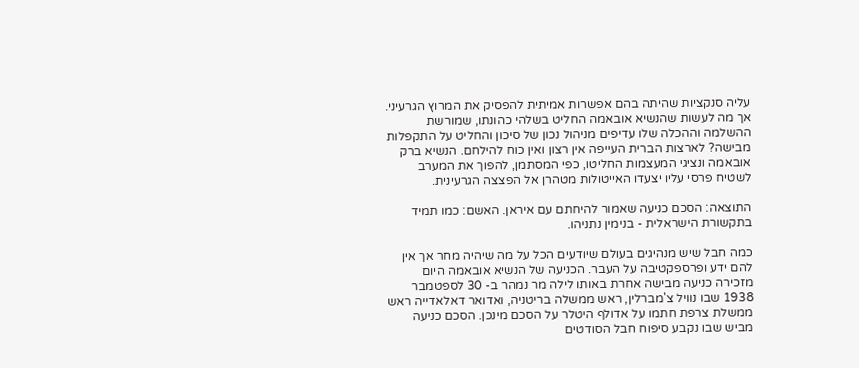עליה סנקציות שהיתה בהם אפשרות אמיתית להפסיק את המרוץ הגרעיני. אך מה לעשות שהנשיא אובאמה החליט בשלהי כהונתו, שמורשת ההשלמה וההכלה שלו עדיפים מניהול נכון של סיכון והחליט על התקפלות מבישה? לארצות הברית העייפה אין רצון ואין כוח להילחם. הנשיא ברק אובאמה ונציגי המעצמות החליטו, כפי המסתמן, להפוך את המערב לשטיח פרסי עליו יצעדו האייטולות מטהרן אל הפצצה הגרעינית.

התוצאה: הסכם כניעה שאמור להיחתם עם איראן. האשם: כמו תמיד בתקשורת הישראלית - בנימין נתניהו.

כמה חבל שיש מנהיגים בעולם שיודעים הכל על מה שיהיה מחר אך אין להם ידע ופרספקטיבה על העבר. הכניעה של הנשיא אובאמה היום מזכירה כניעה מבישה אחרת באותו לילה מר נמהר ב- 30 לספטמבר 1938 שבו נוויל צ'מברלין, ראש ממשלה בריטניה, ואדואר דאלאדייה ראש ממשלת צרפת חתמו על אדולף היטלר על הסכם מינכן. הסכם כניעה מביש שבו נקבע סיפוח חבל הסודטים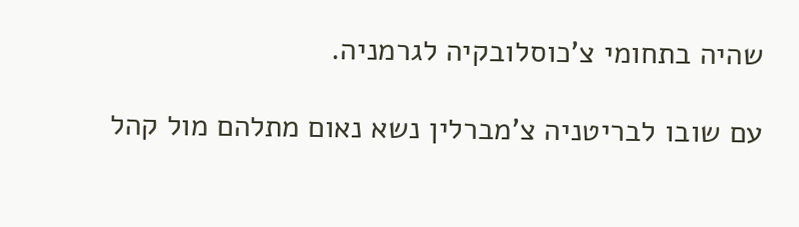שהיה בתחומי צ'כוסלובקיה לגרמניה.

עם שובו לבריטניה צ'מברלין נשא נאום מתלהם מול קהל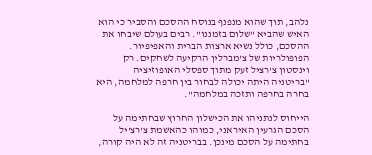נלהב, תוך שהוא מנפנף בנוסח ההסכם והסביר כי הוא האיש שהביא "שלום בזמננו". רבים בעולם שיבחו את ההסכם, כולל נשיא ארצות הברית והאפיפיור. הפופולריות של צ'מברלין הרקיעה לשחקים. רק וינסטון צ'רציל זעק מתוך ספסלי האופוזיציה "בריטניה היתה יכולה לבחור בין חרפה למלחמה, היא בחרה בחרפה ותזכה במלחמה".

הייחוס לנתניהו את הכישלון החרוץ שבחתימה על הסכם הגרעין האיראני, כמוהו כהאשמת צ'רצ'יל בחתימה על הסכם מינכן. בבריטניה זה לא היה קורה,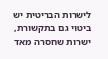לישרות הבריטית יש ביטוי גם בתקשורת, ישרות שחסרה מאד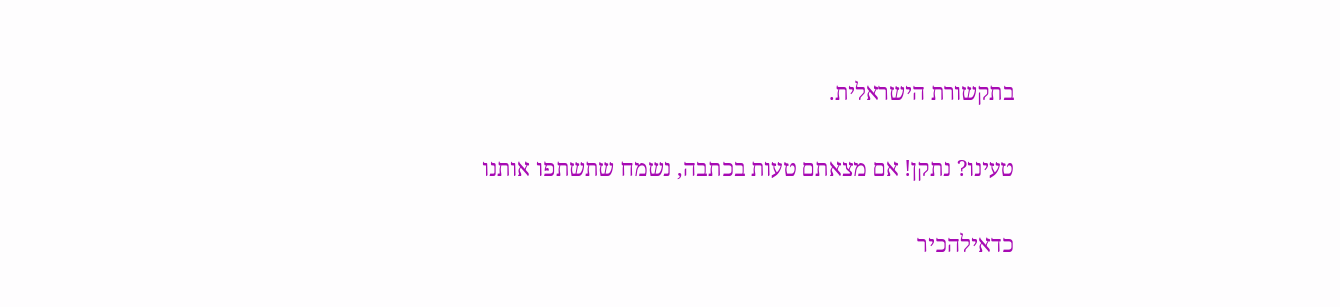בתקשורת הישראלית.

טעינו? נתקן! אם מצאתם טעות בכתבה, נשמח שתשתפו אותנו

כדאילהכיר